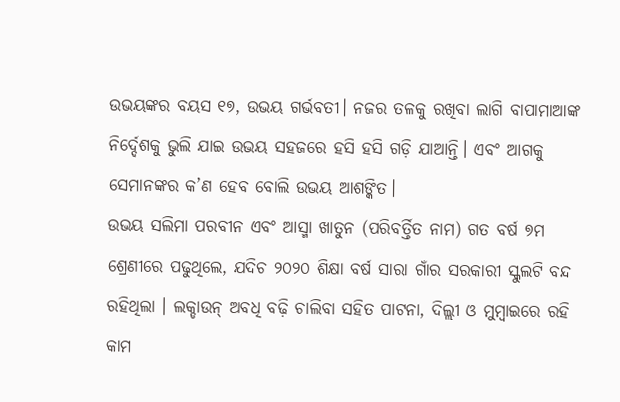ଉଭୟଙ୍କର ବୟସ ୧୭, ଉଭୟ ଗର୍ଭବତୀ। ନଜର ତଳକୁ ରଖିବା ଲାଗି ବାପାମାଆଙ୍କ ନିର୍ଦ୍ଦେଶକୁ ଭୁଲି ଯାଇ ଉଭୟ ସହଜରେ ହସି ହସି ଗଡ଼ି ଯାଆନ୍ତି। ଏବଂ ଆଗକୁ ସେମାନଙ୍କର କ’ଣ ହେବ ବୋଲି ଉଭୟ ଆଶଙ୍କିତ।
ଉଭୟ ସଲିମା ପରବୀନ ଏବଂ ଆସ୍ମା ଖାତୁନ (ପରିବର୍ତ୍ତିତ ନାମ) ଗତ ବର୍ଷ ୭ମ ଶ୍ରେଣୀରେ ପଢୁଥିଲେ, ଯଦିଚ ୨୦୨୦ ଶିକ୍ଷା ବର୍ଷ ସାରା ଗାଁର ସରକାରୀ ସ୍କୁଲଟି ବନ୍ଦ ରହିଥିଲା । ଲକ୍ଡାଉନ୍ ଅବଧି ବଢ଼ି ଚାଲିବା ସହିତ ପାଟନା, ଦିଲ୍ଲୀ ଓ ମୁମ୍ବାଇରେ ରହି କାମ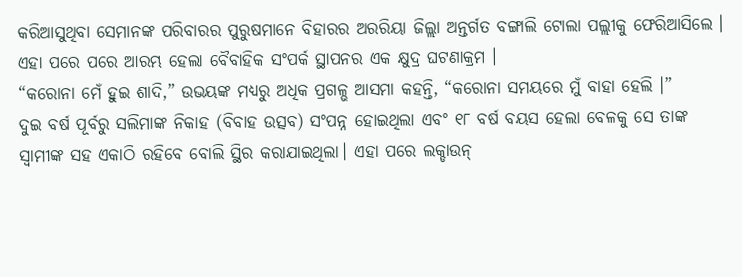କରିଆସୁଥିବା ସେମାନଙ୍କ ପରିବାରର ପୁରୁଷମାନେ ବିହାରର ଅରରିୟା ଜିଲ୍ଲା ଅନ୍ତର୍ଗତ ବଙ୍ଗାଲି ଟୋଲା ପଲ୍ଲୀକୁ ଫେରିଆସିଲେ । ଏହା ପରେ ପରେ ଆରମ୍ଭ ହେଲା ବୈବାହିକ ସଂପର୍କ ସ୍ଥାପନର ଏକ କ୍ଷୁଦ୍ର ଘଟଣାକ୍ରମ ।
“କରୋନା ମେଁ ହୁଇ ଶାଦି,” ଉଭୟଙ୍କ ମଧ୍ୟରୁ ଅଧିକ ପ୍ରଗଳ୍ଭ ଆସମା କହନ୍ତି, “କରୋନା ସମୟରେ ମୁଁ ବାହା ହେଲି ।”
ଦୁଇ ବର୍ଷ ପୂର୍ବରୁ ସଲିମାଙ୍କ ନିକାହ (ବିବାହ ଉତ୍ସବ) ସଂପନ୍ନ ହୋଇଥିଲା ଏବଂ ୧୮ ବର୍ଷ ବୟସ ହେଲା ବେଳକୁ ସେ ତାଙ୍କ ସ୍ଵାମୀଙ୍କ ସହ ଏକାଠି ରହିବେ ବୋଲି ସ୍ଥିର କରାଯାଇଥିଲା। ଏହା ପରେ ଲକ୍ଡାଉନ୍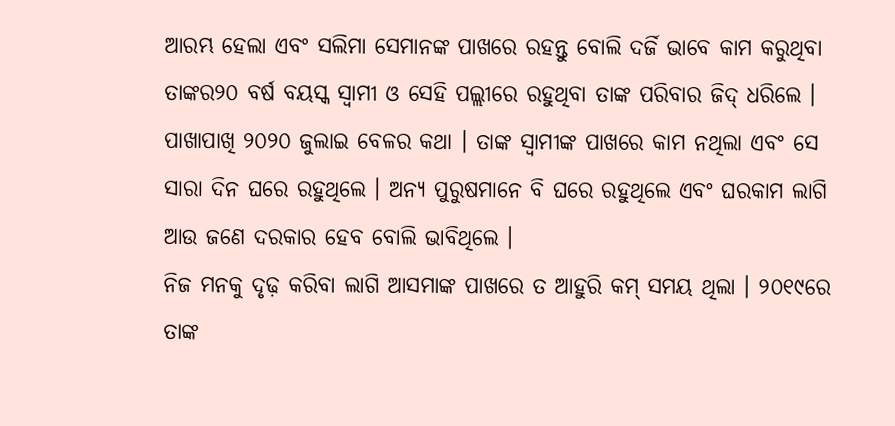ଆରମ୍ଭ ହେଲା ଏବଂ ସଲିମା ସେମାନଙ୍କ ପାଖରେ ରହନ୍ତୁ ବୋଲି ଦର୍ଜି ଭାବେ କାମ କରୁଥିବା ତାଙ୍କର୨୦ ବର୍ଷ ବୟସ୍କ ସ୍ଵାମୀ ଓ ସେହି ପଲ୍ଲୀରେ ରହୁଥିବା ତାଙ୍କ ପରିବାର ଜିଦ୍ ଧରିଲେ । ପାଖାପାଖି ୨୦୨୦ ଜୁଲାଇ ବେଳର କଥା । ତାଙ୍କ ସ୍ଵାମୀଙ୍କ ପାଖରେ କାମ ନଥିଲା ଏବଂ ସେ ସାରା ଦିନ ଘରେ ରହୁଥିଲେ । ଅନ୍ୟ ପୁରୁଷମାନେ ବି ଘରେ ରହୁଥିଲେ ଏବଂ ଘରକାମ ଲାଗି ଆଉ ଜଣେ ଦରକାର ହେବ ବୋଲି ଭାବିଥିଲେ ।
ନିଜ ମନକୁ ଦୃଢ଼ କରିବା ଲାଗି ଆସମାଙ୍କ ପାଖରେ ତ ଆହୁରି କମ୍ ସମୟ ଥିଲା । ୨୦୧୯ରେ ତାଙ୍କ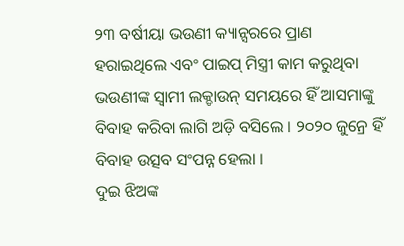୨୩ ବର୍ଷୀୟା ଭଉଣୀ କ୍ୟାନ୍ସରରେ ପ୍ରାଣ ହରାଇଥିଲେ ଏବଂ ପାଇପ୍ ମିସ୍ତ୍ରୀ କାମ କରୁଥିବା ଭଉଣୀଙ୍କ ସ୍ଵାମୀ ଲକ୍ଡାଉନ୍ ସମୟରେ ହିଁ ଆସମାଙ୍କୁ ବିବାହ କରିବା ଲାଗି ଅଡ଼ି ବସିଲେ । ୨୦୨୦ ଜୁନ୍ରେ ହିଁ ବିବାହ ଉତ୍ସବ ସଂପନ୍ନ ହେଲା ।
ଦୁଇ ଝିଅଙ୍କ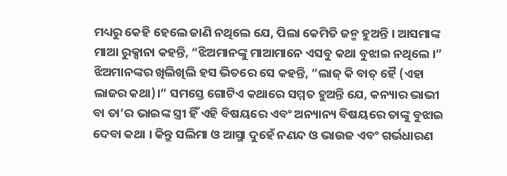ମଧ୍ୟରୁ କେହି ହେଲେ ଜାଣି ନଥିଲେ ଯେ, ପିଲା କେମିତି ଜନ୍ମ ହୁଅନ୍ତି । ଆସମାଙ୍କ ମାଆ ରୁକ୍ସାନା କହନ୍ତି, “ଝିଅମାନଙ୍କୁ ମାଆମାନେ ଏସବୁ କଥା ବୁଝାଇ ନଥିଲେ ।” ଝିଅମାନଙ୍କର ଖିଲିଖିଲି ହସ ଭିତରେ ସେ କହନ୍ତି, “ଲାଜ୍ କି ବାତ୍ ହୈ (ଏହା ଲାଜର କଥା)।” ସମସ୍ତେ ଗୋଟିଏ କଥାରେ ସମ୍ମତ ହୁଅନ୍ତି ଯେ, କନ୍ୟାର ଭାଭୀ ବା ତା’ର ଭାଇଙ୍କ ସ୍ତ୍ରୀ ହିଁ ଏହି ବିଷୟରେ ଏବଂ ଅନ୍ୟାନ୍ୟ ବିଷୟରେ ତାଙ୍କୁ ବୁଝାଇ ଦେବା କଥା । କିନ୍ତୁ ସଲିମା ଓ ଆସ୍ମା ଦୁହେଁ ନଣନ୍ଦ ଓ ଭାଉଜ ଏବଂ ଗର୍ଭଧାରଣ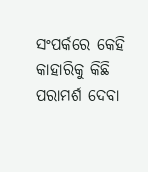ସଂପର୍କରେ କେହି କାହାରିକୁ କିଛି ପରାମର୍ଶ ଦେବା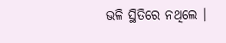ଭଳି ସ୍ଥିତିରେ ନଥିଲେ ।